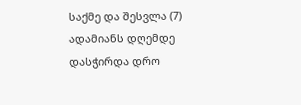საქმე და შესვლა (7)
ადამიანს დღემდე დასჭირდა დრო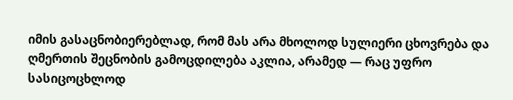იმის გასაცნობიერებლად, რომ მას არა მხოლოდ სულიერი ცხოვრება და ღმერთის შეცნობის გამოცდილება აკლია, არამედ — რაც უფრო სასიცოცხლოდ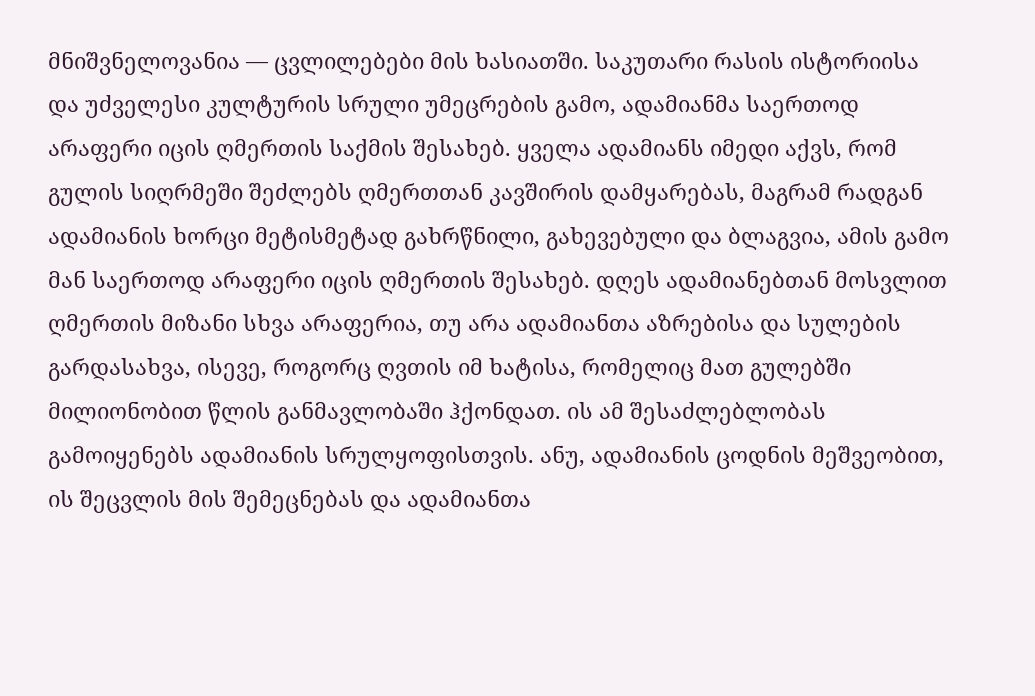მნიშვნელოვანია — ცვლილებები მის ხასიათში. საკუთარი რასის ისტორიისა და უძველესი კულტურის სრული უმეცრების გამო, ადამიანმა საერთოდ არაფერი იცის ღმერთის საქმის შესახებ. ყველა ადამიანს იმედი აქვს, რომ გულის სიღრმეში შეძლებს ღმერთთან კავშირის დამყარებას, მაგრამ რადგან ადამიანის ხორცი მეტისმეტად გახრწნილი, გახევებული და ბლაგვია, ამის გამო მან საერთოდ არაფერი იცის ღმერთის შესახებ. დღეს ადამიანებთან მოსვლით ღმერთის მიზანი სხვა არაფერია, თუ არა ადამიანთა აზრებისა და სულების გარდასახვა, ისევე, როგორც ღვთის იმ ხატისა, რომელიც მათ გულებში მილიონობით წლის განმავლობაში ჰქონდათ. ის ამ შესაძლებლობას გამოიყენებს ადამიანის სრულყოფისთვის. ანუ, ადამიანის ცოდნის მეშვეობით, ის შეცვლის მის შემეცნებას და ადამიანთა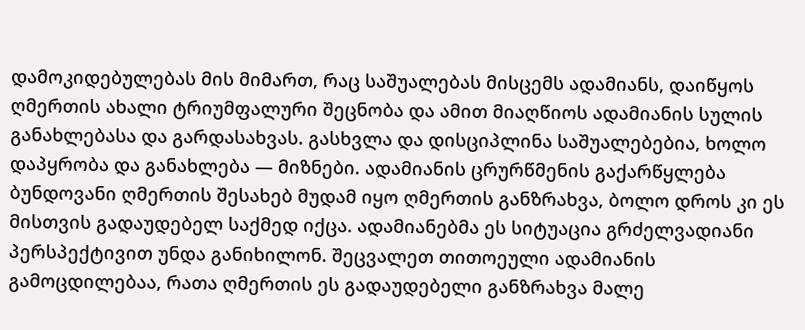დამოკიდებულებას მის მიმართ, რაც საშუალებას მისცემს ადამიანს, დაიწყოს ღმერთის ახალი ტრიუმფალური შეცნობა და ამით მიაღწიოს ადამიანის სულის განახლებასა და გარდასახვას. გასხვლა და დისციპლინა საშუალებებია, ხოლო დაპყრობა და განახლება — მიზნები. ადამიანის ცრურწმენის გაქარწყლება ბუნდოვანი ღმერთის შესახებ მუდამ იყო ღმერთის განზრახვა, ბოლო დროს კი ეს მისთვის გადაუდებელ საქმედ იქცა. ადამიანებმა ეს სიტუაცია გრძელვადიანი პერსპექტივით უნდა განიხილონ. შეცვალეთ თითოეული ადამიანის გამოცდილებაა, რათა ღმერთის ეს გადაუდებელი განზრახვა მალე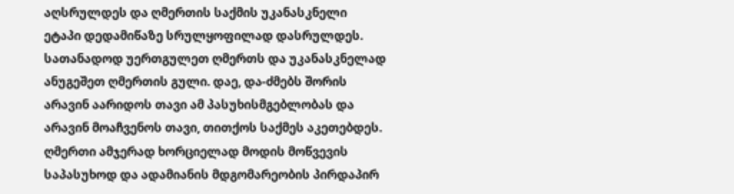აღსრულდეს და ღმერთის საქმის უკანასკნელი ეტაპი დედამიწაზე სრულყოფილად დასრულდეს. სათანადოდ უერთგულეთ ღმერთს და უკანასკნელად ანუგეშეთ ღმერთის გული. დაე, და-ძმებს შორის არავინ აარიდოს თავი ამ პასუხისმგებლობას და არავინ მოაჩვენოს თავი, თითქოს საქმეს აკეთებდეს. ღმერთი ამჯერად ხორციელად მოდის მოწვევის საპასუხოდ და ადამიანის მდგომარეობის პირდაპირ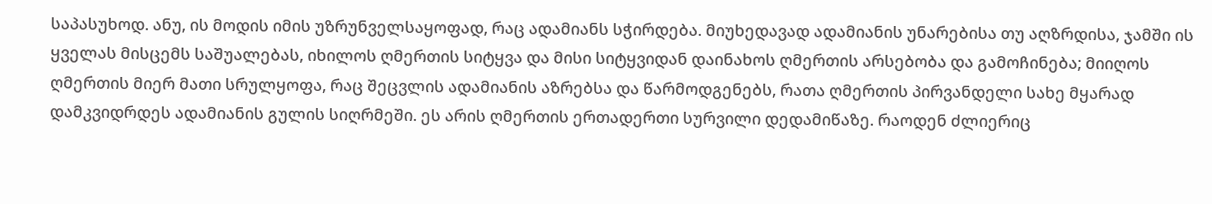საპასუხოდ. ანუ, ის მოდის იმის უზრუნველსაყოფად, რაც ადამიანს სჭირდება. მიუხედავად ადამიანის უნარებისა თუ აღზრდისა, ჯამში ის ყველას მისცემს საშუალებას, იხილოს ღმერთის სიტყვა და მისი სიტყვიდან დაინახოს ღმერთის არსებობა და გამოჩინება; მიიღოს ღმერთის მიერ მათი სრულყოფა, რაც შეცვლის ადამიანის აზრებსა და წარმოდგენებს, რათა ღმერთის პირვანდელი სახე მყარად დამკვიდრდეს ადამიანის გულის სიღრმეში. ეს არის ღმერთის ერთადერთი სურვილი დედამიწაზე. რაოდენ ძლიერიც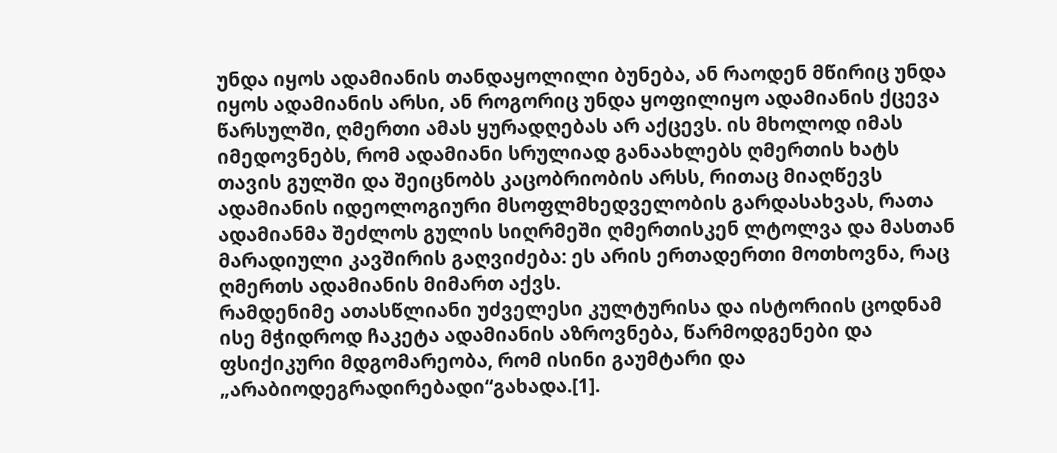უნდა იყოს ადამიანის თანდაყოლილი ბუნება, ან რაოდენ მწირიც უნდა იყოს ადამიანის არსი, ან როგორიც უნდა ყოფილიყო ადამიანის ქცევა წარსულში, ღმერთი ამას ყურადღებას არ აქცევს. ის მხოლოდ იმას იმედოვნებს, რომ ადამიანი სრულიად განაახლებს ღმერთის ხატს თავის გულში და შეიცნობს კაცობრიობის არსს, რითაც მიაღწევს ადამიანის იდეოლოგიური მსოფლმხედველობის გარდასახვას, რათა ადამიანმა შეძლოს გულის სიღრმეში ღმერთისკენ ლტოლვა და მასთან მარადიული კავშირის გაღვიძება: ეს არის ერთადერთი მოთხოვნა, რაც ღმერთს ადამიანის მიმართ აქვს.
რამდენიმე ათასწლიანი უძველესი კულტურისა და ისტორიის ცოდნამ ისე მჭიდროდ ჩაკეტა ადამიანის აზროვნება, წარმოდგენები და ფსიქიკური მდგომარეობა, რომ ისინი გაუმტარი და „არაბიოდეგრადირებადი“გახადა.[1].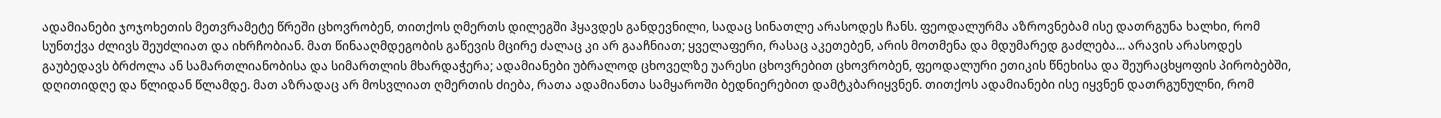ადამიანები ჯოჯოხეთის მეთვრამეტე წრეში ცხოვრობენ, თითქოს ღმერთს დილეგში ჰყავდეს განდევნილი, სადაც სინათლე არასოდეს ჩანს. ფეოდალურმა აზროვნებამ ისე დათრგუნა ხალხი, რომ სუნთქვა ძლივს შეუძლიათ და იხრჩობიან. მათ წინააღმდეგობის გაწევის მცირე ძალაც კი არ გააჩნიათ; ყველაფერი, რასაც აკეთებენ, არის მოთმენა და მდუმარედ გაძლება... არავის არასოდეს გაუბედავს ბრძოლა ან სამართლიანობისა და სიმართლის მხარდაჭერა; ადამიანები უბრალოდ ცხოველზე უარესი ცხოვრებით ცხოვრობენ, ფეოდალური ეთიკის წნეხისა და შეურაცხყოფის პირობებში, დღითიდღე და წლიდან წლამდე. მათ აზრადაც არ მოსვლიათ ღმერთის ძიება, რათა ადამიანთა სამყაროში ბედნიერებით დამტკბარიყვნენ. თითქოს ადამიანები ისე იყვნენ დათრგუნულნი, რომ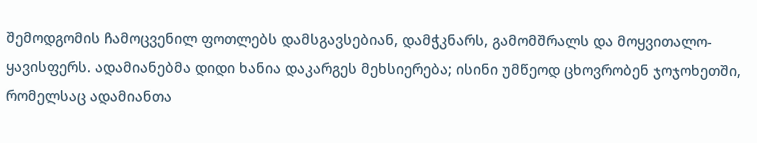შემოდგომის ჩამოცვენილ ფოთლებს დამსგავსებიან, დამჭკნარს, გამომშრალს და მოყვითალო-ყავისფერს. ადამიანებმა დიდი ხანია დაკარგეს მეხსიერება; ისინი უმწეოდ ცხოვრობენ ჯოჯოხეთში, რომელსაც ადამიანთა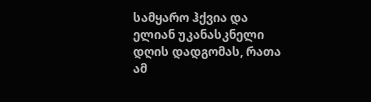სამყარო ჰქვია და ელიან უკანასკნელი დღის დადგომას, რათა ამ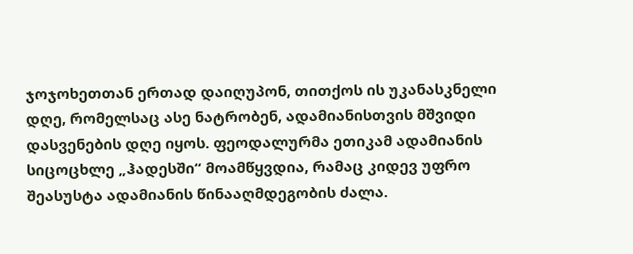ჯოჯოხეთთან ერთად დაიღუპონ, თითქოს ის უკანასკნელი დღე, რომელსაც ასე ნატრობენ, ადამიანისთვის მშვიდი დასვენების დღე იყოს. ფეოდალურმა ეთიკამ ადამიანის სიცოცხლე „ჰადესში“ მოამწყვდია, რამაც კიდევ უფრო შეასუსტა ადამიანის წინააღმდეგობის ძალა.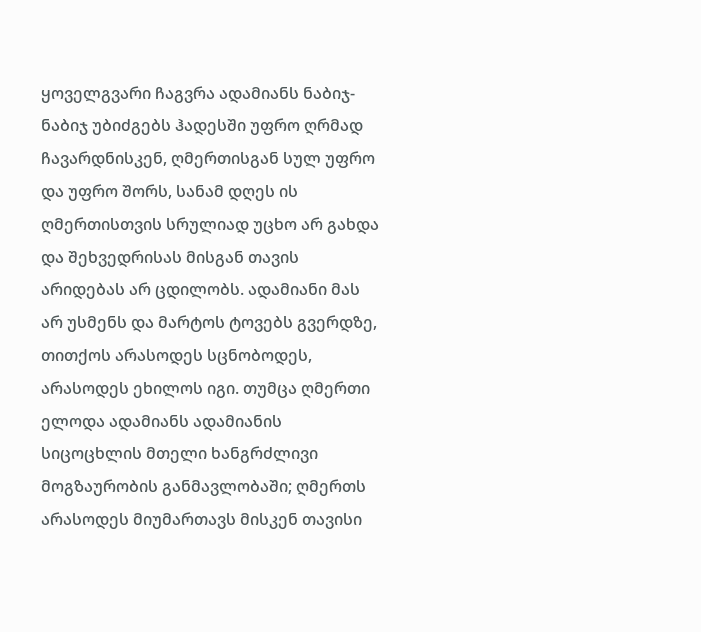ყოველგვარი ჩაგვრა ადამიანს ნაბიჯ-ნაბიჯ უბიძგებს ჰადესში უფრო ღრმად ჩავარდნისკენ, ღმერთისგან სულ უფრო და უფრო შორს, სანამ დღეს ის ღმერთისთვის სრულიად უცხო არ გახდა და შეხვედრისას მისგან თავის არიდებას არ ცდილობს. ადამიანი მას არ უსმენს და მარტოს ტოვებს გვერდზე, თითქოს არასოდეს სცნობოდეს, არასოდეს ეხილოს იგი. თუმცა ღმერთი ელოდა ადამიანს ადამიანის სიცოცხლის მთელი ხანგრძლივი მოგზაურობის განმავლობაში; ღმერთს არასოდეს მიუმართავს მისკენ თავისი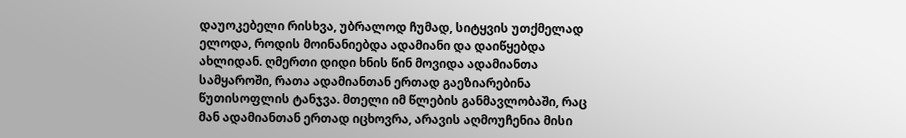დაუოკებელი რისხვა, უბრალოდ ჩუმად, სიტყვის უთქმელად ელოდა, როდის მოინანიებდა ადამიანი და დაიწყებდა ახლიდან. ღმერთი დიდი ხნის წინ მოვიდა ადამიანთა სამყაროში, რათა ადამიანთან ერთად გაეზიარებინა წუთისოფლის ტანჯვა. მთელი იმ წლების განმავლობაში, რაც მან ადამიანთან ერთად იცხოვრა, არავის აღმოუჩენია მისი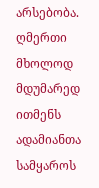არსებობა. ღმერთი მხოლოდ მდუმარედ ითმენს ადამიანთა სამყაროს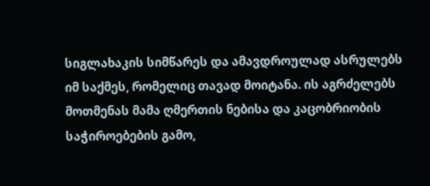სიგლახაკის სიმწარეს და ამავდროულად ასრულებს იმ საქმეს, რომელიც თავად მოიტანა. ის აგრძელებს მოთმენას მამა ღმერთის ნებისა და კაცობრიობის საჭიროებების გამო,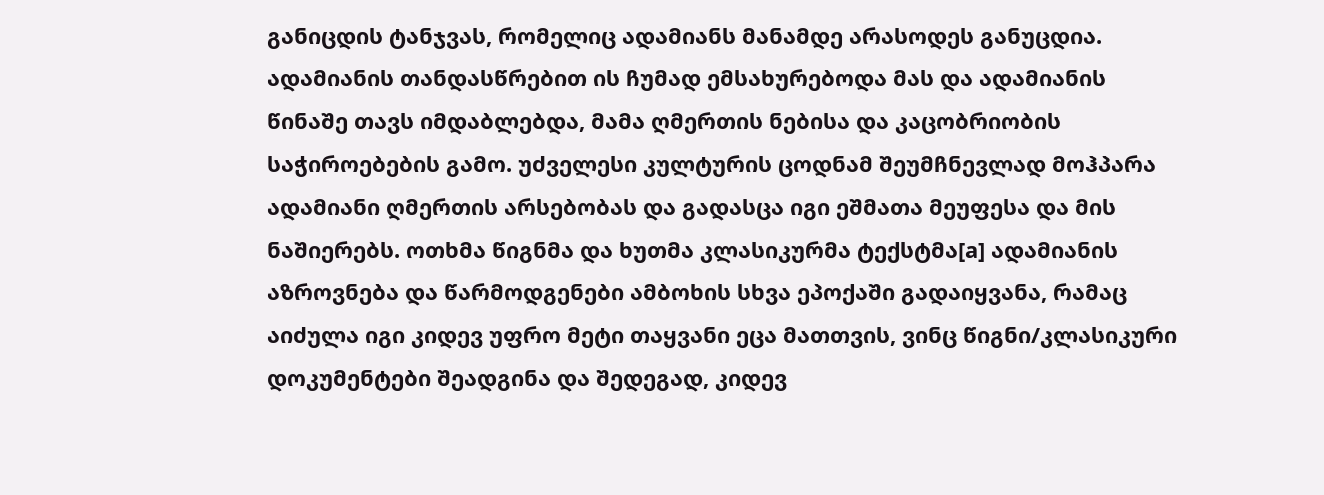განიცდის ტანჯვას, რომელიც ადამიანს მანამდე არასოდეს განუცდია. ადამიანის თანდასწრებით ის ჩუმად ემსახურებოდა მას და ადამიანის წინაშე თავს იმდაბლებდა, მამა ღმერთის ნებისა და კაცობრიობის საჭიროებების გამო. უძველესი კულტურის ცოდნამ შეუმჩნევლად მოჰპარა ადამიანი ღმერთის არსებობას და გადასცა იგი ეშმათა მეუფესა და მის ნაშიერებს. ოთხმა წიგნმა და ხუთმა კლასიკურმა ტექსტმა[a] ადამიანის აზროვნება და წარმოდგენები ამბოხის სხვა ეპოქაში გადაიყვანა, რამაც აიძულა იგი კიდევ უფრო მეტი თაყვანი ეცა მათთვის, ვინც წიგნი/კლასიკური დოკუმენტები შეადგინა და შედეგად, კიდევ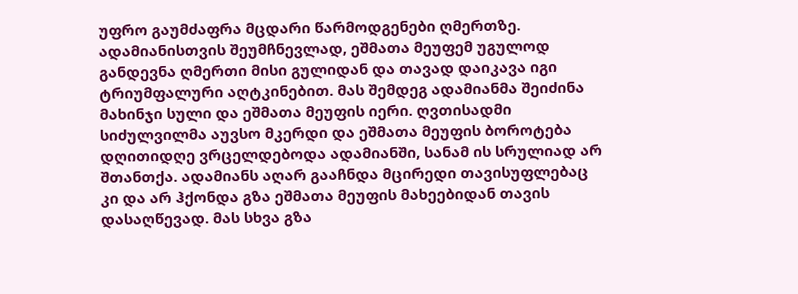უფრო გაუმძაფრა მცდარი წარმოდგენები ღმერთზე. ადამიანისთვის შეუმჩნევლად, ეშმათა მეუფემ უგულოდ განდევნა ღმერთი მისი გულიდან და თავად დაიკავა იგი ტრიუმფალური აღტკინებით. მას შემდეგ ადამიანმა შეიძინა მახინჯი სული და ეშმათა მეუფის იერი. ღვთისადმი სიძულვილმა აუვსო მკერდი და ეშმათა მეუფის ბოროტება დღითიდღე ვრცელდებოდა ადამიანში, სანამ ის სრულიად არ შთანთქა. ადამიანს აღარ გააჩნდა მცირედი თავისუფლებაც კი და არ ჰქონდა გზა ეშმათა მეუფის მახეებიდან თავის დასაღწევად. მას სხვა გზა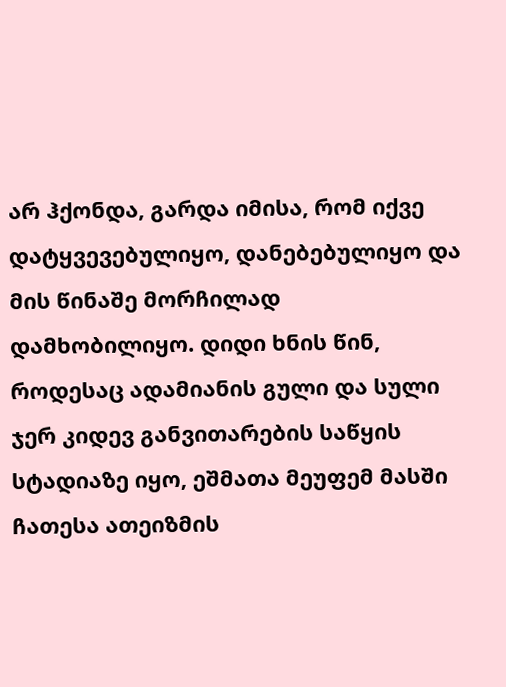არ ჰქონდა, გარდა იმისა, რომ იქვე დატყვევებულიყო, დანებებულიყო და მის წინაშე მორჩილად დამხობილიყო. დიდი ხნის წინ, როდესაც ადამიანის გული და სული ჯერ კიდევ განვითარების საწყის სტადიაზე იყო, ეშმათა მეუფემ მასში ჩათესა ათეიზმის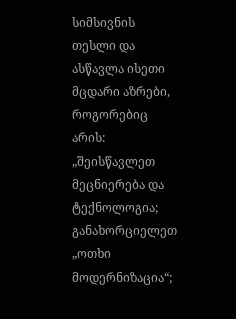სიმსივნის თესლი და ასწავლა ისეთი მცდარი აზრები, როგორებიც არის: „შეისწავლეთ მეცნიერება და ტექნოლოგია; განახორციელეთ „ოთხი მოდერნიზაცია“;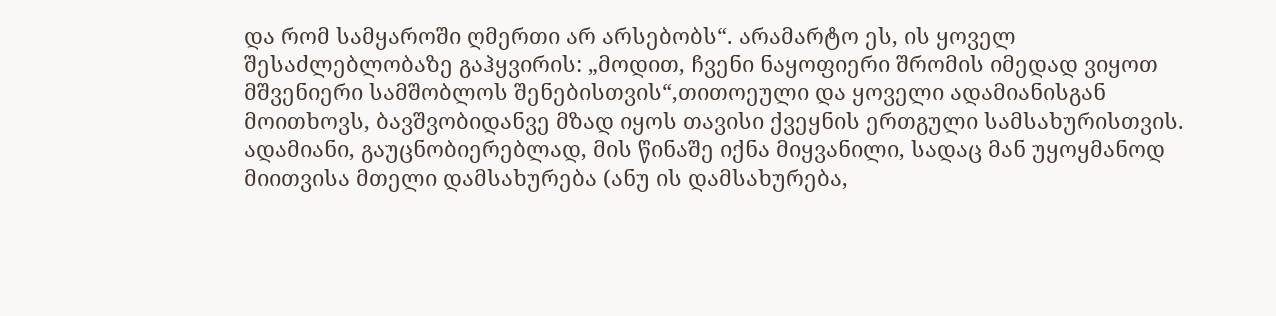და რომ სამყაროში ღმერთი არ არსებობს“. არამარტო ეს, ის ყოველ შესაძლებლობაზე გაჰყვირის: „მოდით, ჩვენი ნაყოფიერი შრომის იმედად ვიყოთ მშვენიერი სამშობლოს შენებისთვის“,თითოეული და ყოველი ადამიანისგან მოითხოვს, ბავშვობიდანვე მზად იყოს თავისი ქვეყნის ერთგული სამსახურისთვის. ადამიანი, გაუცნობიერებლად, მის წინაშე იქნა მიყვანილი, სადაც მან უყოყმანოდ მიითვისა მთელი დამსახურება (ანუ ის დამსახურება,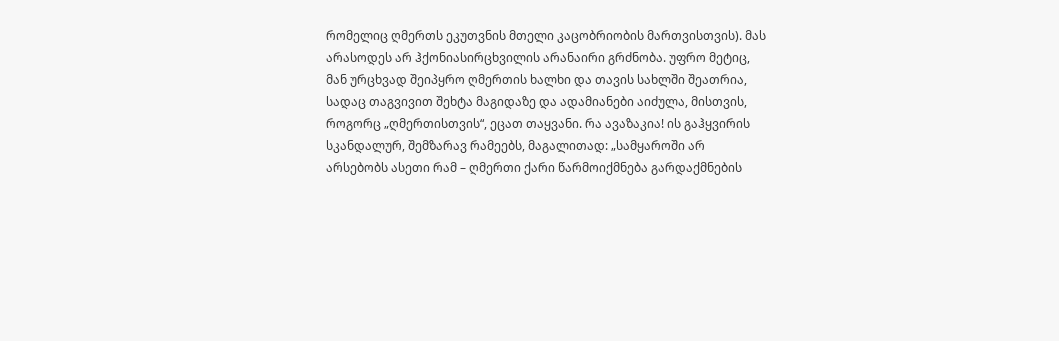რომელიც ღმერთს ეკუთვნის მთელი კაცობრიობის მართვისთვის). მას არასოდეს არ ჰქონიასირცხვილის არანაირი გრძნობა. უფრო მეტიც, მან ურცხვად შეიპყრო ღმერთის ხალხი და თავის სახლში შეათრია, სადაც თაგვივით შეხტა მაგიდაზე და ადამიანები აიძულა, მისთვის, როგორც „ღმერთისთვის“, ეცათ თაყვანი. რა ავაზაკია! ის გაჰყვირის სკანდალურ, შემზარავ რამეებს, მაგალითად: „სამყაროში არ არსებობს ასეთი რამ – ღმერთი ქარი წარმოიქმნება გარდაქმნების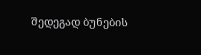შედეგად ბუნების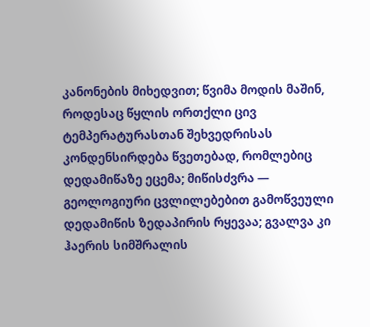კანონების მიხედვით; წვიმა მოდის მაშინ, როდესაც წყლის ორთქლი ცივ ტემპერატურასთან შეხვედრისას კონდენსირდება წვეთებად, რომლებიც დედამიწაზე ეცემა; მიწისძვრა — გეოლოგიური ცვლილებებით გამოწვეული დედამიწის ზედაპირის რყევაა; გვალვა კი ჰაერის სიმშრალის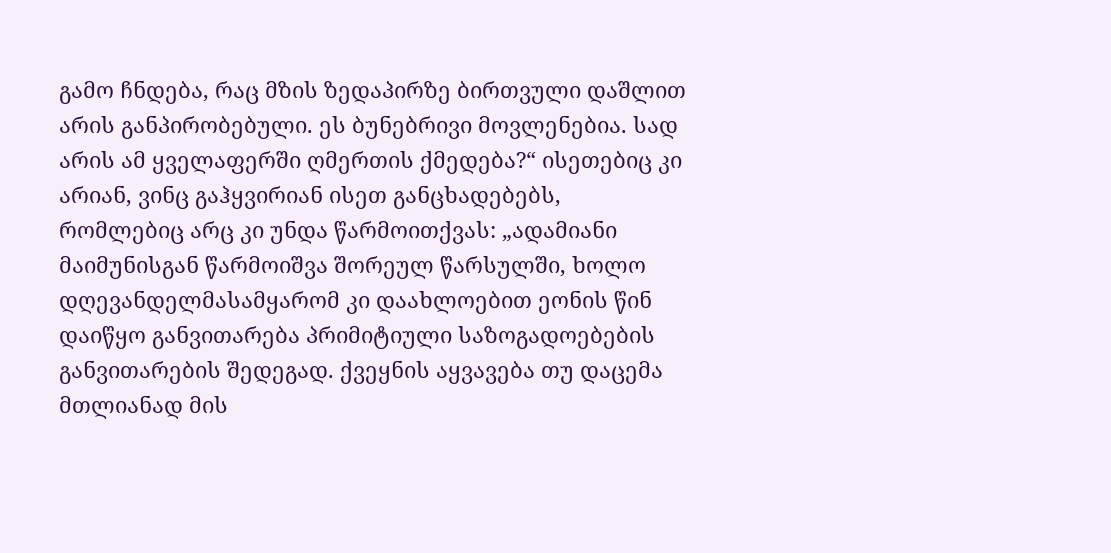გამო ჩნდება, რაც მზის ზედაპირზე ბირთვული დაშლით არის განპირობებული. ეს ბუნებრივი მოვლენებია. სად არის ამ ყველაფერში ღმერთის ქმედება?“ ისეთებიც კი არიან, ვინც გაჰყვირიან ისეთ განცხადებებს, რომლებიც არც კი უნდა წარმოითქვას: „ადამიანი მაიმუნისგან წარმოიშვა შორეულ წარსულში, ხოლო დღევანდელმასამყარომ კი დაახლოებით ეონის წინ დაიწყო განვითარება პრიმიტიული საზოგადოებების განვითარების შედეგად. ქვეყნის აყვავება თუ დაცემა მთლიანად მის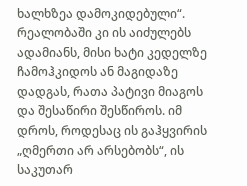ხალხზეა დამოკიდებული“. რეალობაში კი ის აიძულებს ადამიანს, მისი ხატი კედელზე ჩამოჰკიდოს ან მაგიდაზე დადგას, რათა პატივი მიაგოს და შესაწირი შესწიროს. იმ დროს, როდესაც ის გაჰყვირის „ღმერთი არ არსებობს“, ის საკუთარ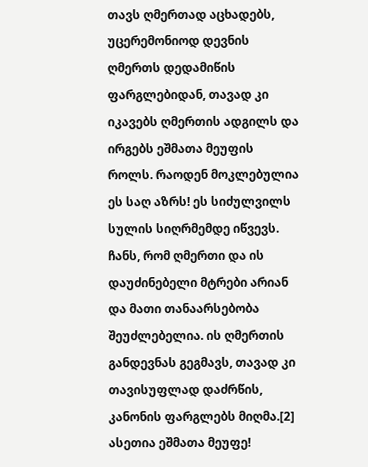თავს ღმერთად აცხადებს, უცერემონიოდ დევნის ღმერთს დედამიწის ფარგლებიდან, თავად კი იკავებს ღმერთის ადგილს და ირგებს ეშმათა მეუფის როლს. რაოდენ მოკლებულია ეს საღ აზრს! ეს სიძულვილს სულის სიღრმემდე იწვევს. ჩანს, რომ ღმერთი და ის დაუძინებელი მტრები არიან და მათი თანაარსებობა შეუძლებელია. ის ღმერთის განდევნას გეგმავს, თავად კი თავისუფლად დაძრწის, კანონის ფარგლებს მიღმა.[2] ასეთია ეშმათა მეუფე!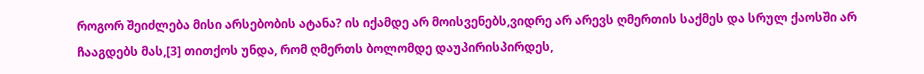როგორ შეიძლება მისი არსებობის ატანა? ის იქამდე არ მოისვენებს,ვიდრე არ არევს ღმერთის საქმეს და სრულ ქაოსში არ ჩააგდებს მას,[3] თითქოს უნდა, რომ ღმერთს ბოლომდე დაუპირისპირდეს,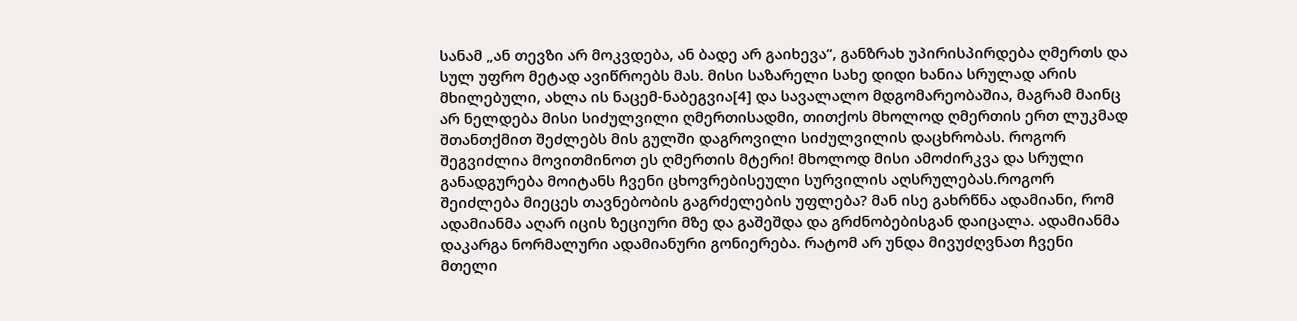სანამ „ან თევზი არ მოკვდება, ან ბადე არ გაიხევა“, განზრახ უპირისპირდება ღმერთს და სულ უფრო მეტად ავიწროებს მას. მისი საზარელი სახე დიდი ხანია სრულად არის მხილებული, ახლა ის ნაცემ-ნაბეგვია[4] და სავალალო მდგომარეობაშია, მაგრამ მაინც არ ნელდება მისი სიძულვილი ღმერთისადმი, თითქოს მხოლოდ ღმერთის ერთ ლუკმად შთანთქმით შეძლებს მის გულში დაგროვილი სიძულვილის დაცხრობას. როგორ შეგვიძლია მოვითმინოთ ეს ღმერთის მტერი! მხოლოდ მისი ამოძირკვა და სრული განადგურება მოიტანს ჩვენი ცხოვრებისეული სურვილის აღსრულებას.როგორ შეიძლება მიეცეს თავნებობის გაგრძელების უფლება? მან ისე გახრწნა ადამიანი, რომ ადამიანმა აღარ იცის ზეციური მზე და გაშეშდა და გრძნობებისგან დაიცალა. ადამიანმა დაკარგა ნორმალური ადამიანური გონიერება. რატომ არ უნდა მივუძღვნათ ჩვენი მთელი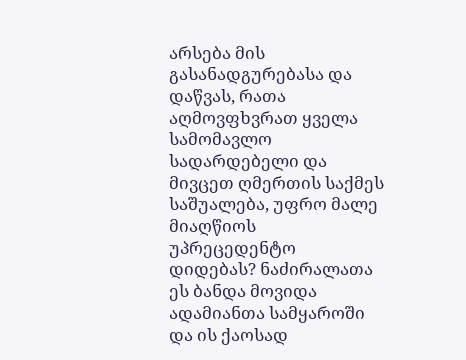არსება მის გასანადგურებასა და დაწვას, რათა აღმოვფხვრათ ყველა სამომავლო სადარდებელი და მივცეთ ღმერთის საქმეს საშუალება, უფრო მალე მიაღწიოს უპრეცედენტო დიდებას? ნაძირალათა ეს ბანდა მოვიდა ადამიანთა სამყაროში და ის ქაოსად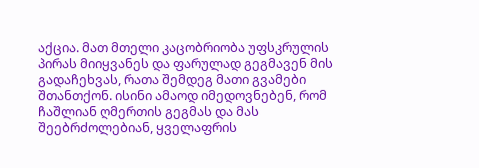აქცია. მათ მთელი კაცობრიობა უფსკრულის პირას მიიყვანეს და ფარულად გეგმავენ მის გადაჩეხვას, რათა შემდეგ მათი გვამები შთანთქონ. ისინი ამაოდ იმედოვნებენ, რომ ჩაშლიან ღმერთის გეგმას და მას შეებრძოლებიან, ყველაფრის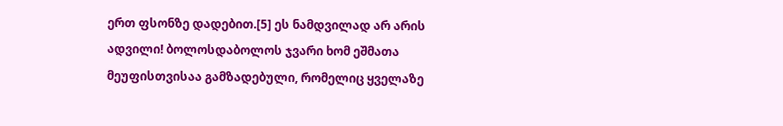ერთ ფსონზე დადებით.[5] ეს ნამდვილად არ არის ადვილი! ბოლოსდაბოლოს ჯვარი ხომ ეშმათა მეუფისთვისაა გამზადებული, რომელიც ყველაზე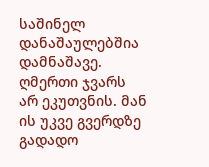საშინელ დანაშაულებშია დამნაშავე. ღმერთი ჯვარს არ ეკუთვნის. მან ის უკვე გვერდზე გადადო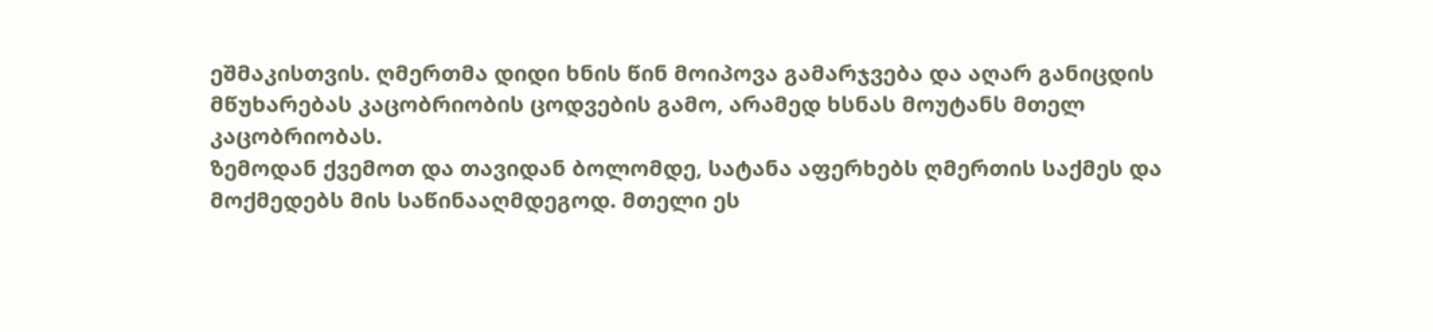ეშმაკისთვის. ღმერთმა დიდი ხნის წინ მოიპოვა გამარჯვება და აღარ განიცდის მწუხარებას კაცობრიობის ცოდვების გამო, არამედ ხსნას მოუტანს მთელ კაცობრიობას.
ზემოდან ქვემოთ და თავიდან ბოლომდე, სატანა აფერხებს ღმერთის საქმეს და მოქმედებს მის საწინააღმდეგოდ. მთელი ეს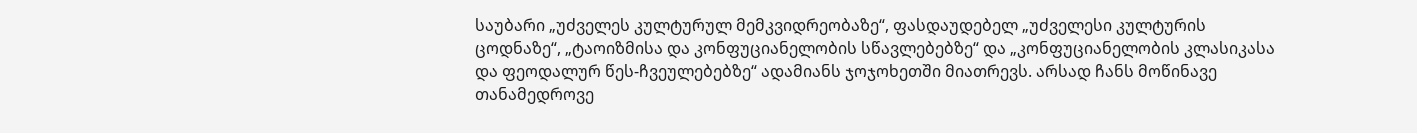საუბარი „უძველეს კულტურულ მემკვიდრეობაზე“, ფასდაუდებელ „უძველესი კულტურის ცოდნაზე“, „ტაოიზმისა და კონფუციანელობის სწავლებებზე“ და „კონფუციანელობის კლასიკასა და ფეოდალურ წეს-ჩვეულებებზე“ ადამიანს ჯოჯოხეთში მიათრევს. არსად ჩანს მოწინავე თანამედროვე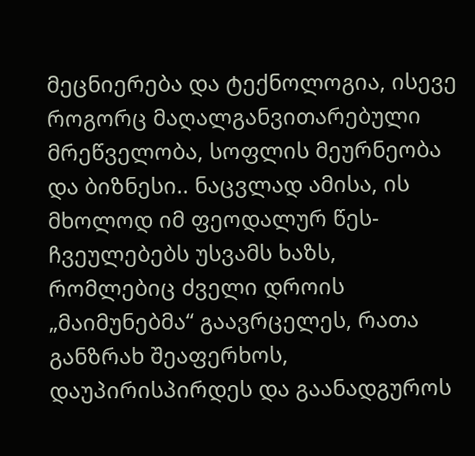მეცნიერება და ტექნოლოგია, ისევე როგორც მაღალგანვითარებული მრეწველობა, სოფლის მეურნეობა და ბიზნესი.. ნაცვლად ამისა, ის მხოლოდ იმ ფეოდალურ წეს-ჩვეულებებს უსვამს ხაზს, რომლებიც ძველი დროის „მაიმუნებმა“ გაავრცელეს, რათა განზრახ შეაფერხოს, დაუპირისპირდეს და გაანადგუროს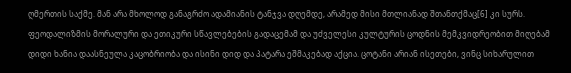ღმერთის საქმე. მან არა მხოლოდ განაგრძო ადამიანის ტანჯვა დღემდე, არამედ მისი მთლიანად შთანთქმაც[6] კი სურს. ფეოდალიზმის მორალური და ეთიკური სწავლებების გადაცემამ და უძველესი კულტურის ცოდნის მემკვიდრეობით მიღებამ დიდი ხანია დაასნეულა კაცობრიობა და ისინი დიდ და პატარა ეშმაკებად აქცია. ცოტანი არიან ისეთები, ვინც სიხარულით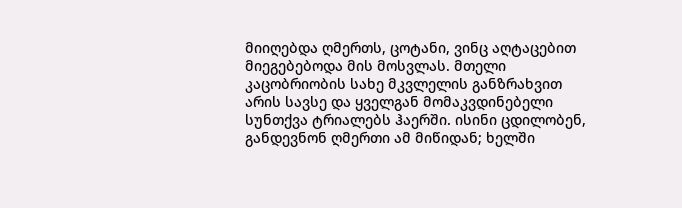მიიღებდა ღმერთს, ცოტანი, ვინც აღტაცებით მიეგებებოდა მის მოსვლას. მთელი კაცობრიობის სახე მკვლელის განზრახვით არის სავსე და ყველგან მომაკვდინებელი სუნთქვა ტრიალებს ჰაერში. ისინი ცდილობენ, განდევნონ ღმერთი ამ მიწიდან; ხელში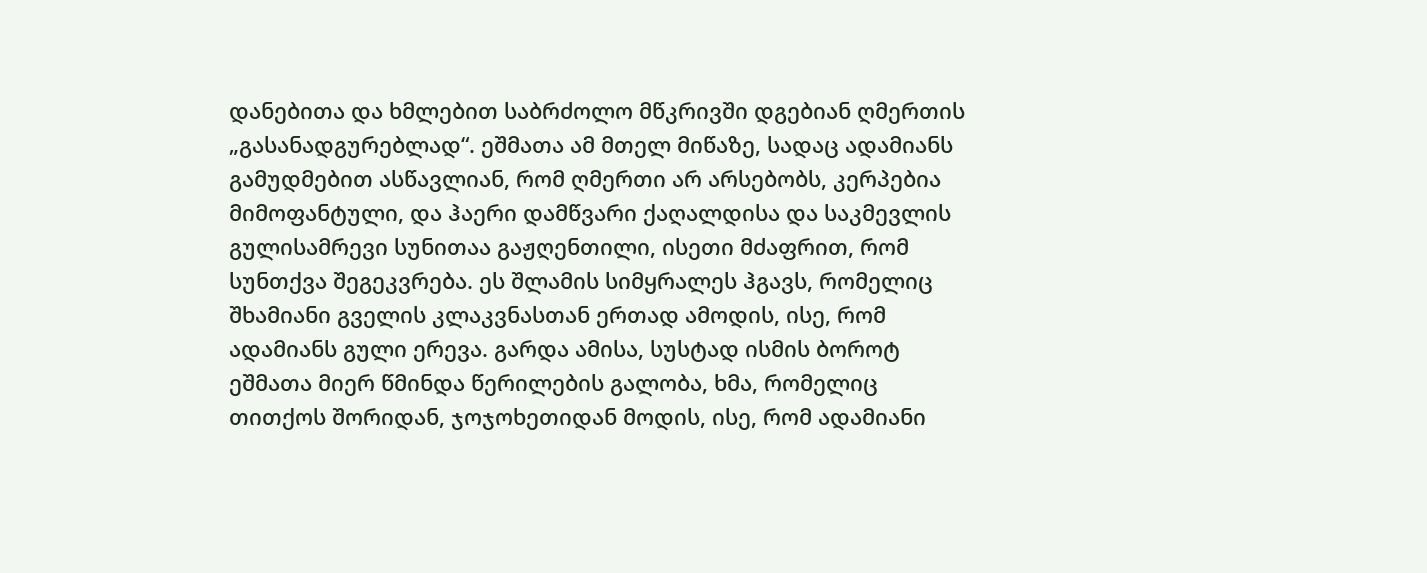დანებითა და ხმლებით საბრძოლო მწკრივში დგებიან ღმერთის „გასანადგურებლად“. ეშმათა ამ მთელ მიწაზე, სადაც ადამიანს გამუდმებით ასწავლიან, რომ ღმერთი არ არსებობს, კერპებია მიმოფანტული, და ჰაერი დამწვარი ქაღალდისა და საკმევლის გულისამრევი სუნითაა გაჟღენთილი, ისეთი მძაფრით, რომ სუნთქვა შეგეკვრება. ეს შლამის სიმყრალეს ჰგავს, რომელიც შხამიანი გველის კლაკვნასთან ერთად ამოდის, ისე, რომ ადამიანს გული ერევა. გარდა ამისა, სუსტად ისმის ბოროტ ეშმათა მიერ წმინდა წერილების გალობა, ხმა, რომელიც თითქოს შორიდან, ჯოჯოხეთიდან მოდის, ისე, რომ ადამიანი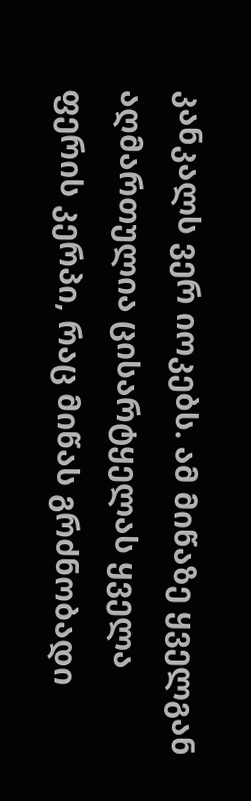კანკალს ვერ იოკებს. ამ მიწაზე ყველგან აღმართულია ცისარტყელას ყველა ფერის კერპი, რაც მიწას გრძნობადი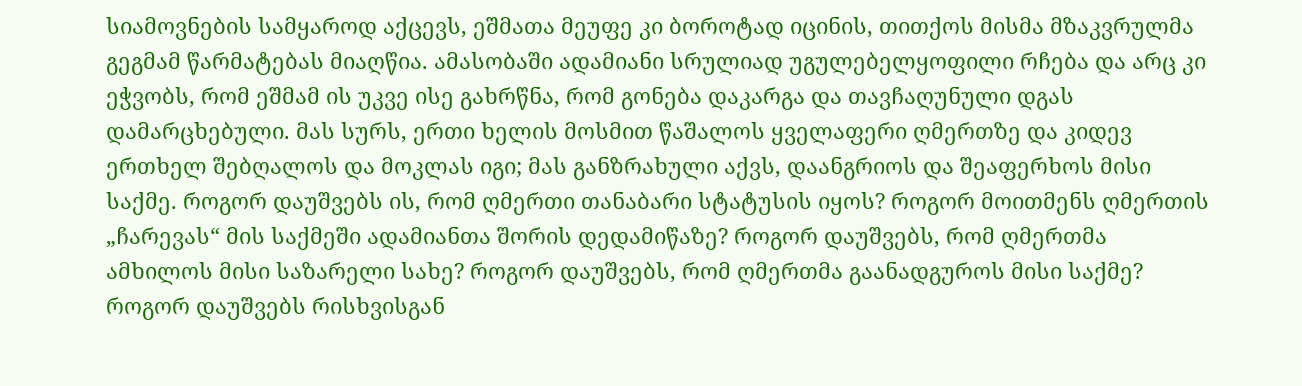სიამოვნების სამყაროდ აქცევს, ეშმათა მეუფე კი ბოროტად იცინის, თითქოს მისმა მზაკვრულმა გეგმამ წარმატებას მიაღწია. ამასობაში ადამიანი სრულიად უგულებელყოფილი რჩება და არც კი ეჭვობს, რომ ეშმამ ის უკვე ისე გახრწნა, რომ გონება დაკარგა და თავჩაღუნული დგას დამარცხებული. მას სურს, ერთი ხელის მოსმით წაშალოს ყველაფერი ღმერთზე და კიდევ ერთხელ შებღალოს და მოკლას იგი; მას განზრახული აქვს, დაანგრიოს და შეაფერხოს მისი საქმე. როგორ დაუშვებს ის, რომ ღმერთი თანაბარი სტატუსის იყოს? როგორ მოითმენს ღმერთის „ჩარევას“ მის საქმეში ადამიანთა შორის დედამიწაზე? როგორ დაუშვებს, რომ ღმერთმა ამხილოს მისი საზარელი სახე? როგორ დაუშვებს, რომ ღმერთმა გაანადგუროს მისი საქმე? როგორ დაუშვებს რისხვისგან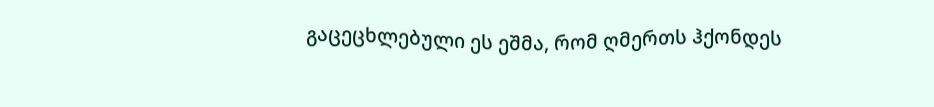გაცეცხლებული ეს ეშმა, რომ ღმერთს ჰქონდეს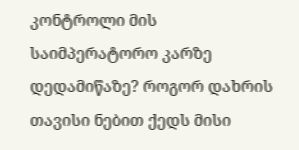კონტროლი მის საიმპერატორო კარზე დედამიწაზე? როგორ დახრის თავისი ნებით ქედს მისი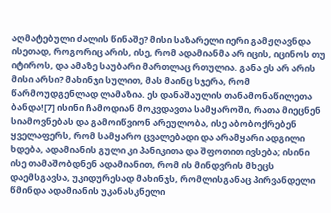აღმატებული ძალის წინაშე? მისი საზარელი იერი გამჟღავნდა ისეთად, როგორიც არის, ისე, რომ ადამიანმა არ იცის, იცინოს თუ იტიროს, და ამაზე საუბარი მართლაც რთულია. განა ეს არ არის მისი არსი? მახინჯი სულით, მას მაინც სჯერა, რომ წარმოუდგენლად ლამაზია. ეს დანაშაულის თანამონაწილეთა ბანდა![7] ისინი ჩამოდიან მოკვდავთა სამყაროში, რათა მიეცნენ სიამოვნებას და გამოიწვიონ არეულობა, ისე აბობოქრებენ ყველაფერს, რომ სამყარო ცვალებადი და არამყარი ადგილი ხდება, ადამიანის გული კი პანიკითა და შფოთით ივსება; ისინი ისე თამაშობდნენ ადამიანით, რომ ის მინდვრის მხეცს დაემსგავსა, უკიდურესად მახინჯს, რომლისგანაც პირვანდელი წმინდა ადამიანის უკანასკნელი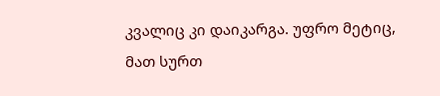კვალიც კი დაიკარგა. უფრო მეტიც, მათ სურთ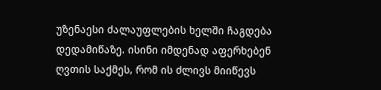უზენაესი ძალაუფლების ხელში ჩაგდება დედამიწაზე. ისინი იმდენად აფერხებენ ღვთის საქმეს, რომ ის ძლივს მიიწევს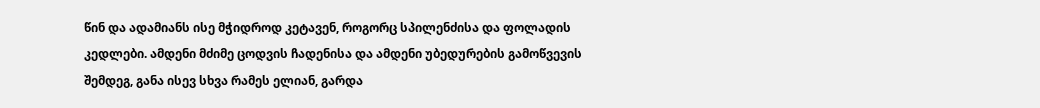წინ და ადამიანს ისე მჭიდროდ კეტავენ, როგორც სპილენძისა და ფოლადის კედლები. ამდენი მძიმე ცოდვის ჩადენისა და ამდენი უბედურების გამოწვევის შემდეგ, განა ისევ სხვა რამეს ელიან, გარდა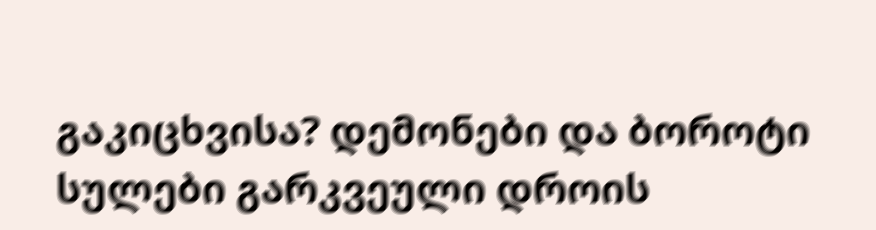გაკიცხვისა? დემონები და ბოროტი სულები გარკვეული დროის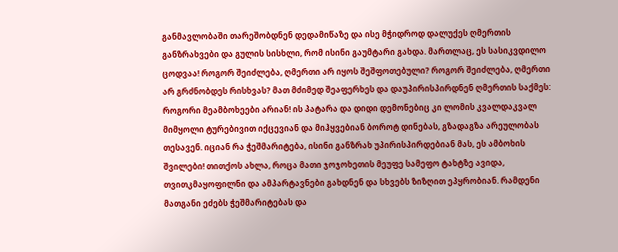განმავლობაში თარეშობდნენ დედამიწაზე და ისე მჭიდროდ დალუქეს ღმერთის განზრახვები და გულის სისხლი, რომ ისინი გაუმტარი გახდა. მართლაც, ეს სასიკვდილო ცოდვაა! როგორ შეიძლება, ღმერთი არ იყოს შეშფოთებული? როგორ შეიძლება, ღმერთი არ გრძნობდეს რისხვას? მათ მძიმედ შეაფერხეს და დაუპირისპირდნენ ღმერთის საქმეს: როგორი მეამბოხეები არიან! ის პატარა და დიდი დემონებიც კი ლომის კვალდაკვალ მიმყოლი ტურებივით იქცევიან და მიჰყვებიან ბოროტ დინებას, გზადაგზა არეულობას თესავენ. იციან რა ჭეშმარიტება, ისინი განზრახ უპირისპირდებიან მას, ეს ამბოხის შვილები! თითქოს ახლა, როცა მათი ჯოჯოხეთის მეუფე სამეფო ტახტზე ავიდა, თვითკმაყოფილნი და ამპარტავნები გახდნენ და სხვებს ზიზღით ეპყრობიან. რამდენი მათგანი ეძებს ჭეშმარიტებას და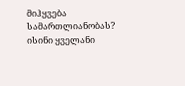მიჰყვება სამართლიანობას? ისინი ყველანი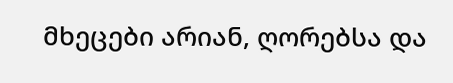მხეცები არიან, ღორებსა და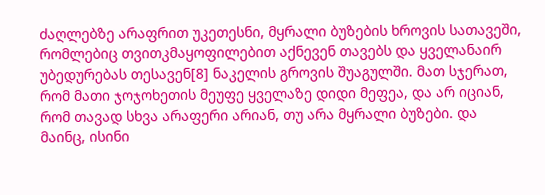ძაღლებზე არაფრით უკეთესნი, მყრალი ბუზების ხროვის სათავეში, რომლებიც თვითკმაყოფილებით აქნევენ თავებს და ყველანაირ უბედურებას თესავენ[8] ნაკელის გროვის შუაგულში. მათ სჯერათ, რომ მათი ჯოჯოხეთის მეუფე ყველაზე დიდი მეფეა, და არ იციან, რომ თავად სხვა არაფერი არიან, თუ არა მყრალი ბუზები. და მაინც, ისინი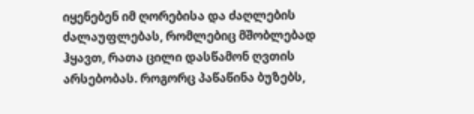იყენებენ იმ ღორებისა და ძაღლების ძალაუფლებას, რომლებიც მშობლებად ჰყავთ, რათა ცილი დასწამონ ღვთის არსებობას. როგორც პაწაწინა ბუზებს,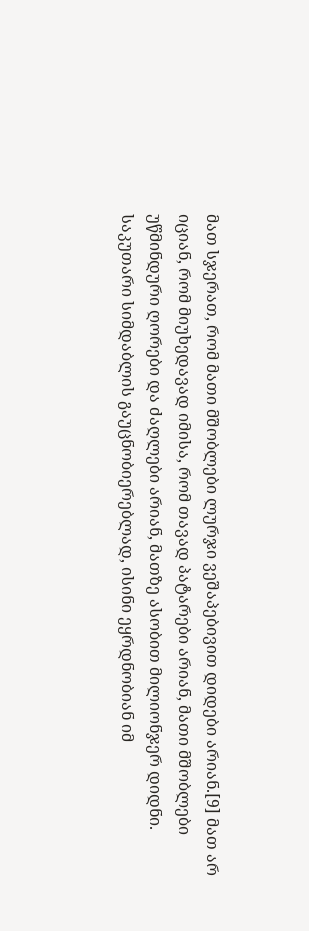მათ სჯერათ, რომ მათი მშობლები ლურჯი ვეშაპებივით დიდები არიან.[9] მათ არ იციან, რომ მიუხედავად იმისა, რომ თავად პატარები არიან, მათი მშობლები უწმინდური ღორები და ძაღლები არიან, მათზე ასობით მილიონჯერ დიდნი. საკუთარი სიმდაბლის გაუცნობიერებლად, ისინი ეყრდნობიან იმ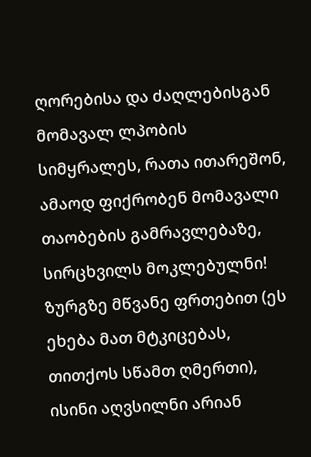ღორებისა და ძაღლებისგან მომავალ ლპობის სიმყრალეს, რათა ითარეშონ, ამაოდ ფიქრობენ მომავალი თაობების გამრავლებაზე, სირცხვილს მოკლებულნი! ზურგზე მწვანე ფრთებით (ეს ეხება მათ მტკიცებას, თითქოს სწამთ ღმერთი), ისინი აღვსილნი არიან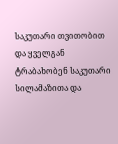საკუთარი თვითობით და ყველგან ტრაბახობენ საკუთარი სილამაზითა და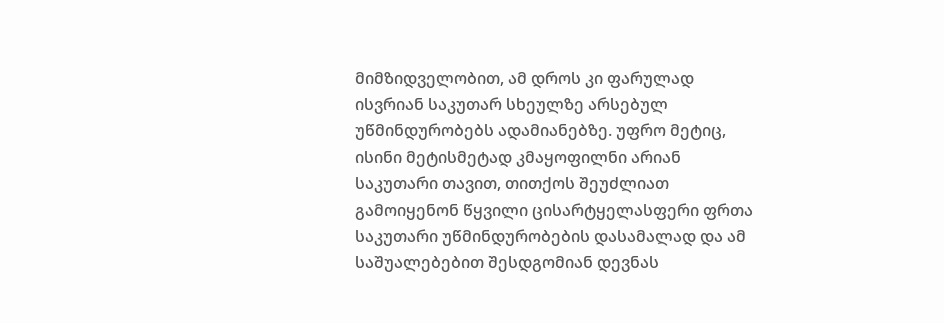მიმზიდველობით, ამ დროს კი ფარულად ისვრიან საკუთარ სხეულზე არსებულ უწმინდურობებს ადამიანებზე. უფრო მეტიც, ისინი მეტისმეტად კმაყოფილნი არიან საკუთარი თავით, თითქოს შეუძლიათ გამოიყენონ წყვილი ცისარტყელასფერი ფრთა საკუთარი უწმინდურობების დასამალად და ამ საშუალებებით შესდგომიან დევნას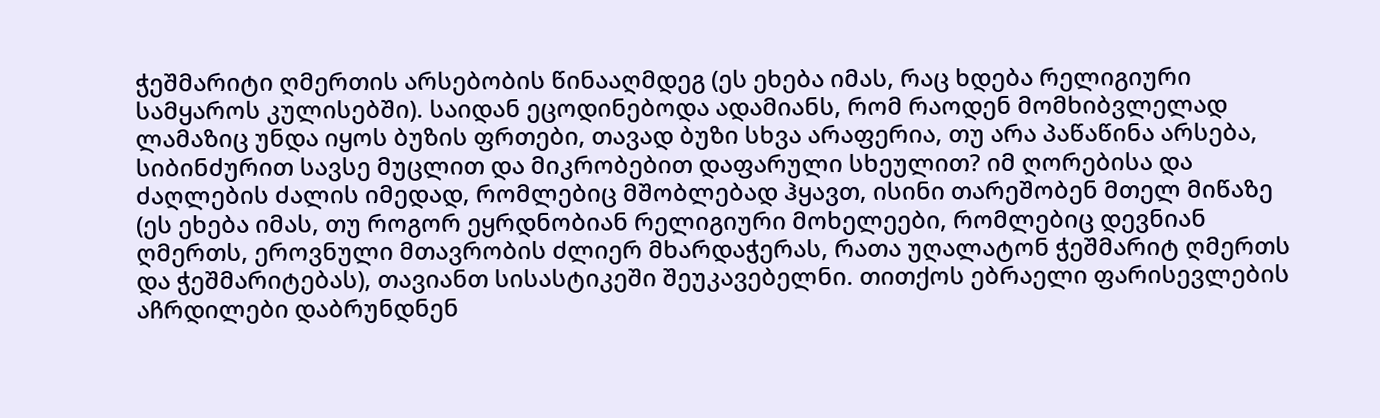ჭეშმარიტი ღმერთის არსებობის წინააღმდეგ (ეს ეხება იმას, რაც ხდება რელიგიური სამყაროს კულისებში). საიდან ეცოდინებოდა ადამიანს, რომ რაოდენ მომხიბვლელად ლამაზიც უნდა იყოს ბუზის ფრთები, თავად ბუზი სხვა არაფერია, თუ არა პაწაწინა არსება, სიბინძურით სავსე მუცლით და მიკრობებით დაფარული სხეულით? იმ ღორებისა და ძაღლების ძალის იმედად, რომლებიც მშობლებად ჰყავთ, ისინი თარეშობენ მთელ მიწაზე (ეს ეხება იმას, თუ როგორ ეყრდნობიან რელიგიური მოხელეები, რომლებიც დევნიან ღმერთს, ეროვნული მთავრობის ძლიერ მხარდაჭერას, რათა უღალატონ ჭეშმარიტ ღმერთს და ჭეშმარიტებას), თავიანთ სისასტიკეში შეუკავებელნი. თითქოს ებრაელი ფარისევლების აჩრდილები დაბრუნდნენ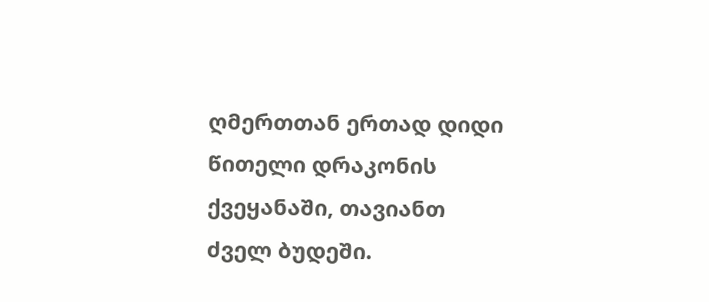ღმერთთან ერთად დიდი წითელი დრაკონის ქვეყანაში, თავიანთ ძველ ბუდეში.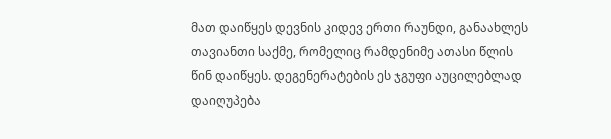მათ დაიწყეს დევნის კიდევ ერთი რაუნდი, განაახლეს თავიანთი საქმე, რომელიც რამდენიმე ათასი წლის წინ დაიწყეს. დეგენერატების ეს ჯგუფი აუცილებლად დაიღუპება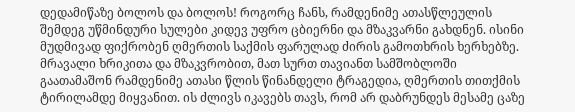დედამიწაზე ბოლოს და ბოლოს! როგორც ჩანს, რამდენიმე ათასწლეულის შემდეგ უწმინდური სულები კიდევ უფრო ცბიერნი და მზაკვარნი გახდნენ. ისინი მუდმივად ფიქრობენ ღმერთის საქმის ფარულად ძირის გამოთხრის ხერხებზე. მრავალი ხრიკითა და მზაკვრობით, მათ სურთ თავიანთ სამშობლოში გაათამაშონ რამდენიმე ათასი წლის წინანდელი ტრაგედია, ღმერთის თითქმის ტირილამდე მიყვანით. ის ძლივს იკავებს თავს, რომ არ დაბრუნდეს მესამე ცაზე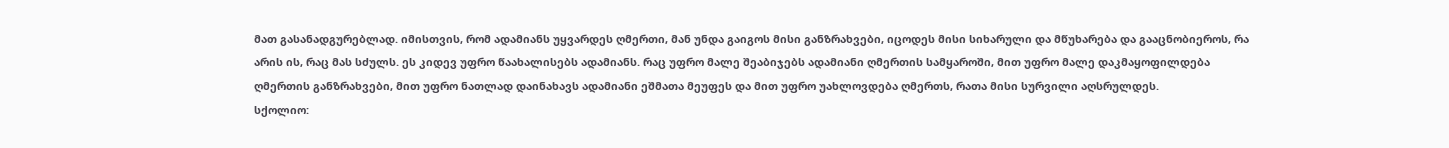მათ გასანადგურებლად. იმისთვის, რომ ადამიანს უყვარდეს ღმერთი, მან უნდა გაიგოს მისი განზრახვები, იცოდეს მისი სიხარული და მწუხარება და გააცნობიეროს, რა არის ის, რაც მას სძულს. ეს კიდევ უფრო წაახალისებს ადამიანს. რაც უფრო მალე შეაბიჯებს ადამიანი ღმერთის სამყაროში, მით უფრო მალე დაკმაყოფილდება ღმერთის განზრახვები, მით უფრო ნათლად დაინახავს ადამიანი ეშმათა მეუფეს და მით უფრო უახლოვდება ღმერთს, რათა მისი სურვილი აღსრულდეს.
სქოლიო: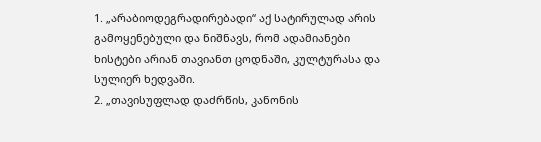1. „არაბიოდეგრადირებადი“ აქ სატირულად არის გამოყენებული და ნიშნავს, რომ ადამიანები ხისტები არიან თავიანთ ცოდნაში, კულტურასა და სულიერ ხედვაში.
2. „თავისუფლად დაძრწის, კანონის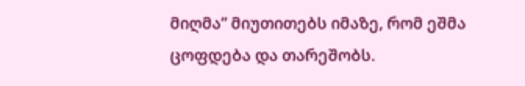მიღმა“ მიუთითებს იმაზე, რომ ეშმა ცოფდება და თარეშობს.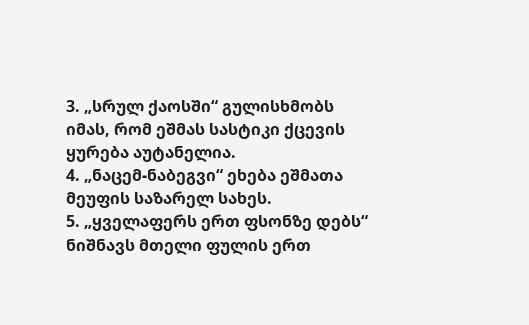3. „სრულ ქაოსში“ გულისხმობს იმას, რომ ეშმას სასტიკი ქცევის ყურება აუტანელია.
4. „ნაცემ-ნაბეგვი“ ეხება ეშმათა მეუფის საზარელ სახეს.
5. „ყველაფერს ერთ ფსონზე დებს“ ნიშნავს მთელი ფულის ერთ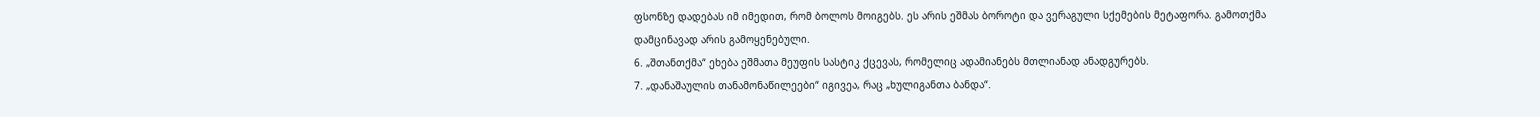ფსონზე დადებას იმ იმედით, რომ ბოლოს მოიგებს. ეს არის ეშმას ბოროტი და ვერაგული სქემების მეტაფორა. გამოთქმა დამცინავად არის გამოყენებული.
6. „შთანთქმა“ ეხება ეშმათა მეუფის სასტიკ ქცევას, რომელიც ადამიანებს მთლიანად ანადგურებს.
7. „დანაშაულის თანამონაწილეები“ იგივეა, რაც „ხულიგანთა ბანდა“.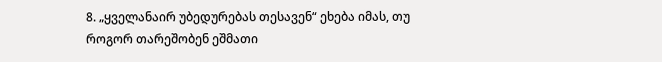8. „ყველანაირ უბედურებას თესავენ“ ეხება იმას, თუ როგორ თარეშობენ ეშმათი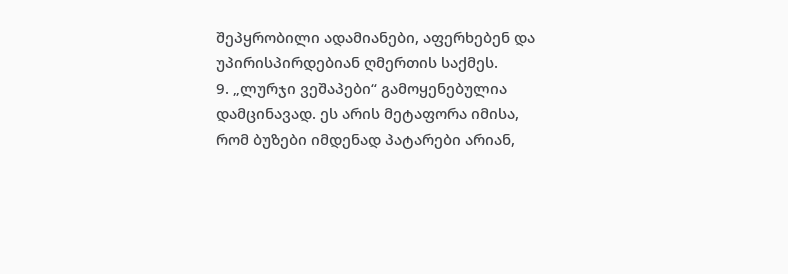შეპყრობილი ადამიანები, აფერხებენ და უპირისპირდებიან ღმერთის საქმეს.
9. „ლურჯი ვეშაპები“ გამოყენებულია დამცინავად. ეს არის მეტაფორა იმისა, რომ ბუზები იმდენად პატარები არიან,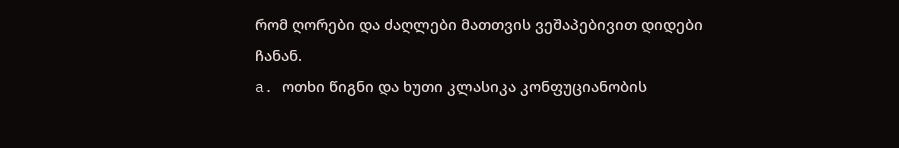რომ ღორები და ძაღლები მათთვის ვეშაპებივით დიდები ჩანან.
a. ოთხი წიგნი და ხუთი კლასიკა კონფუციანობის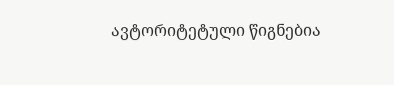ავტორიტეტული წიგნებია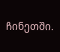ჩინეთში.